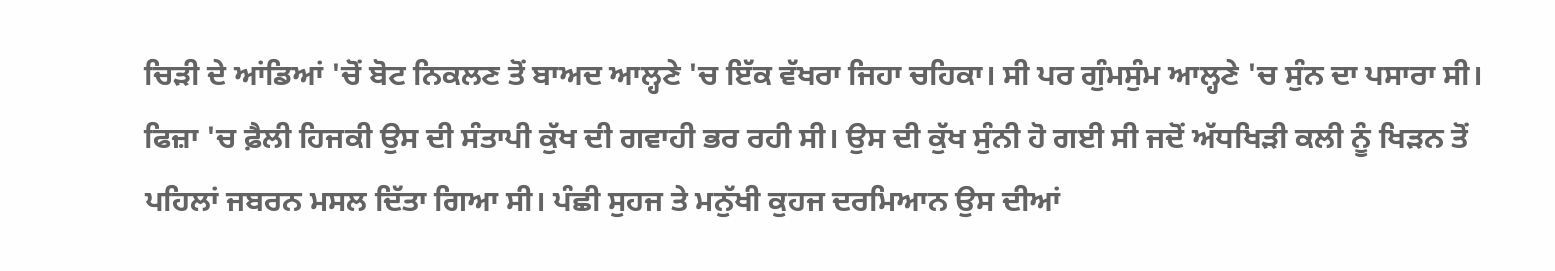ਚਿੜੀ ਦੇ ਆਂਡਿਆਂ 'ਚੋਂ ਬੋਟ ਨਿਕਲਣ ਤੋਂ ਬਾਅਦ ਆਲ੍ਹਣੇ 'ਚ ਇੱਕ ਵੱਖਰਾ ਜਿਹਾ ਚਹਿਕਾ। ਸੀ ਪਰ ਗੁੰਮਸੁੰਮ ਆਲ੍ਹਣੇ 'ਚ ਸੁੰਨ ਦਾ ਪਸਾਰਾ ਸੀ। ਫਿਜ਼ਾ 'ਚ ਫ਼ੈਲੀ ਹਿਜਕੀ ਉਸ ਦੀ ਸੰਤਾਪੀ ਕੁੱਖ ਦੀ ਗਵਾਹੀ ਭਰ ਰਹੀ ਸੀ। ਉਸ ਦੀ ਕੁੱਖ ਸੁੰਨੀ ਹੋ ਗਈ ਸੀ ਜਦੋਂ ਅੱਧਖਿੜੀ ਕਲੀ ਨੂੰ ਖਿੜਨ ਤੋਂ ਪਹਿਲਾਂ ਜਬਰਨ ਮਸਲ ਦਿੱਤਾ ਗਿਆ ਸੀ। ਪੰਛੀ ਸੁਹਜ ਤੇ ਮਨੁੱਖੀ ਕੁਹਜ ਦਰਮਿਆਨ ਉਸ ਦੀਆਂ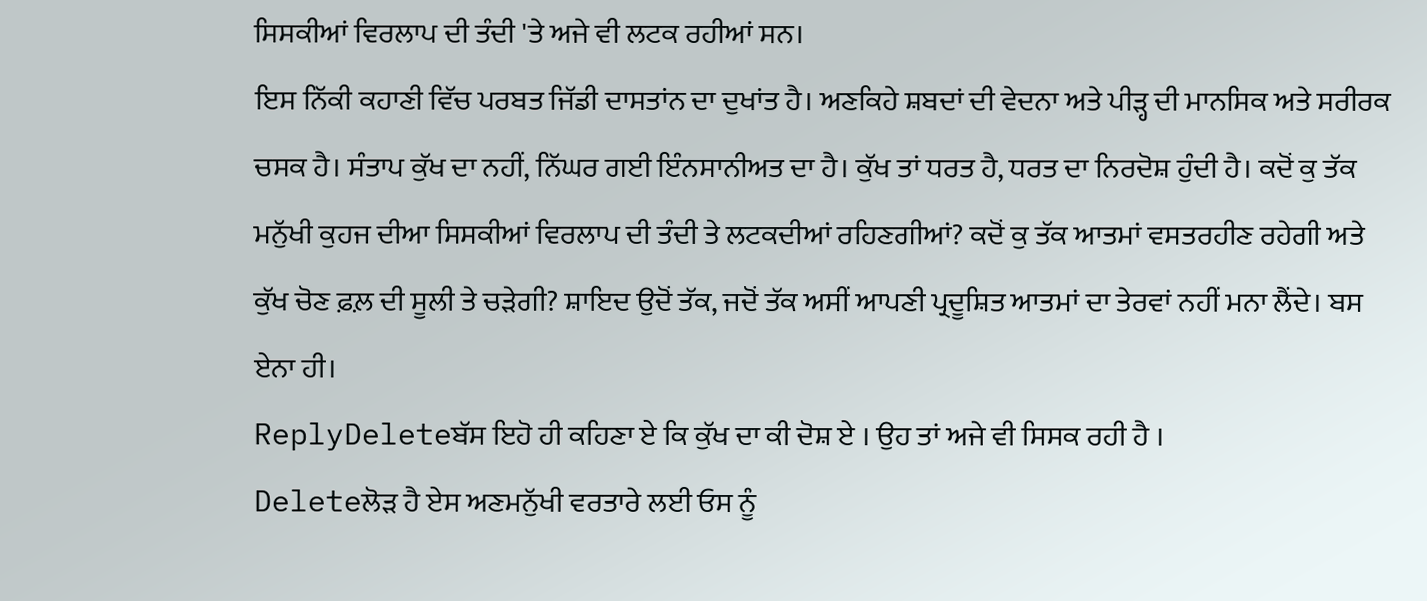ਸਿਸਕੀਆਂ ਵਿਰਲਾਪ ਦੀ ਤੰਦੀ 'ਤੇ ਅਜੇ ਵੀ ਲਟਕ ਰਹੀਆਂ ਸਨ।
ਇਸ ਨਿੱਕੀ ਕਹਾਣੀ ਵਿੱਚ ਪਰਬਤ ਜਿੱਡੀ ਦਾਸਤਾਂਨ ਦਾ ਦੁਖਾਂਤ ਹੈ। ਅਣਕਿਹੇ ਸ਼ਬਦਾਂ ਦੀ ਵੇਦਨਾ ਅਤੇ ਪੀੜ੍ਹ ਦੀ ਮਾਨਸਿਕ ਅਤੇ ਸਰੀਰਕ ਚਸਕ ਹੈ। ਸੰਤਾਪ ਕੁੱਖ ਦਾ ਨਹੀਂ, ਨਿੱਘਰ ਗਈ ਇੰਨਸਾਨੀਅਤ ਦਾ ਹੈ। ਕੁੱਖ ਤਾਂ ਧਰਤ ਹੈ, ਧਰਤ ਦਾ ਨਿਰਦੋਸ਼ ਹੁੰਦੀ ਹੈ। ਕਦੋਂ ਕੁ ਤੱਕ ਮਨੁੱਖੀ ਕੁਹਜ ਦੀਆ ਸਿਸਕੀਆਂ ਵਿਰਲਾਪ ਦੀ ਤੰਦੀ ਤੇ ਲਟਕਦੀਆਂ ਰਹਿਣਗੀਆਂ? ਕਦੋਂ ਕੁ ਤੱਕ ਆਤਮਾਂ ਵਸਤਰਹੀਣ ਰਹੇਗੀ ਅਤੇ ਕੁੱਖ ਚੋਣ ਫ਼ਲ਼ ਦੀ ਸੂਲੀ ਤੇ ਚੜੇਗੀ? ਸ਼ਾਇਦ ਉਦੋਂ ਤੱਕ, ਜਦੋਂ ਤੱਕ ਅਸੀਂ ਆਪਣੀ ਪ੍ਰਦੂਸ਼ਿਤ ਆਤਮਾਂ ਦਾ ਤੇਰਵਾਂ ਨਹੀਂ ਮਨਾ ਲੈਂਦੇ। ਬਸ ਏਨਾ ਹੀ।
ReplyDeleteਬੱਸ ਇਹੋ ਹੀ ਕਹਿਣਾ ਏ ਕਿ ਕੁੱਖ ਦਾ ਕੀ ਦੋਸ਼ ਏ । ਉਹ ਤਾਂ ਅਜੇ ਵੀ ਸਿਸਕ ਰਹੀ ਹੈ ।
Deleteਲੋੜ ਹੈ ਏਸ ਅਣਮਨੁੱਖੀ ਵਰਤਾਰੇ ਲਈ ਓਸ ਨੂੰ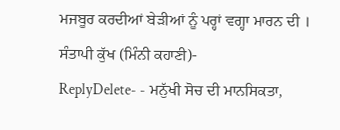ਮਜਬੂਰ ਕਰਦੀਆਂ ਬੇੜੀਆਂ ਨੂੰ ਪਰ੍ਹਾਂ ਵਗ੍ਹਾ ਮਾਰਨ ਦੀ ।
ਸੰਤਾਪੀ ਕੁੱਖ (ਮਿੰਨੀ ਕਹਾਣੀ)-
ReplyDelete- - ਮਨੁੱਖੀ ਸੋਚ ਦੀ ਮਾਨਸਿਕਤਾ,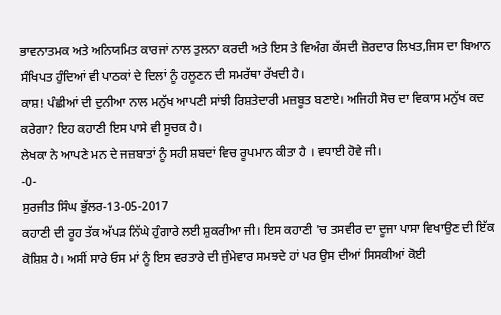ਭਾਵਨਾਤਮਕ ਅਤੇ ਅਨਿਯਮਿਤ ਕਾਰਜਾਂ ਨਾਲ ਤੁਲਨਾ ਕਰਦੀ ਅਤੇ ਇਸ ਤੇ ਵਿਅੰਗ ਕੱਸਦੀ ਜ਼ੋਰਦਾਰ ਲਿਖਤ,ਜਿਸ ਦਾ ਬਿਆਨ ਸੰਖਿਪਤ ਹੁੰਦਿਆਂ ਵੀ ਪਾਠਕਾਂ ਦੇ ਦਿਲਾਂ ਨੂੰ ਹਲੂਣਨ ਦੀ ਸਮਰੱਥਾ ਰੱਖਦੀ ਹੈ।
ਕਾਸ਼! ਪੰਛੀਆਂ ਦੀ ਦੁਨੀਆ ਨਾਲ ਮਨੁੱਖ ਆਪਣੀ ਸਾਂਝੀ ਰਿਸ਼ਤੇਦਾਰੀ ਮਜ਼ਬੂਤ ਬਣਾਏ। ਅਜਿਹੀ ਸੋਚ ਦਾ ਵਿਕਾਸ ਮਨੁੱਖ ਕਦ ਕਰੇਗਾ? ਇਹ ਕਹਾਣੀ ਇਸ ਪਾਸੇ ਵੀ ਸੂਚਕ ਹੈ।
ਲੇਖਕਾ ਨੇ ਆਪਣੇ ਮਨ ਦੇ ਜਜ਼ਬਾਤਾਂ ਨੂੰ ਸਹੀ ਸ਼ਬਦਾਂ ਵਿਚ ਰੂਪਮਾਨ ਕੀਤਾ ਹੈ । ਵਧਾਈ ਹੋਵੇ ਜੀ।
-0-
ਸੁਰਜੀਤ ਸਿੰਘ ਭੁੱਲਰ-13-05-2017
ਕਹਾਣੀ ਦੀ ਰੂਹ ਤੱਕ ਅੱਪੜ ਨਿੱਘੇ ਹੁੰਗਾਰੇ ਲਈ ਸ਼ੁਕਰੀਆ ਜੀ। ਇਸ ਕਹਾਣੀ 'ਚ ਤਸਵੀਰ ਦਾ ਦੂਜਾ ਪਾਸਾ ਵਿਖਾਉਣ ਦੀ ਇੱਕ ਕੋਸ਼ਿਸ਼ ਹੈ। ਅਸੀਂ ਸਾਰੇ ਓਸ ਮਾਂ ਨੂੰ ਇਸ ਵਰਤਾਰੇ ਦੀ ਜੁੰਮੇਵਾਰ ਸਮਝਦੇ ਹਾਂ ਪਰ ਉਸ ਦੀਆਂ ਸਿਸਕੀਆਂ ਕੋਈ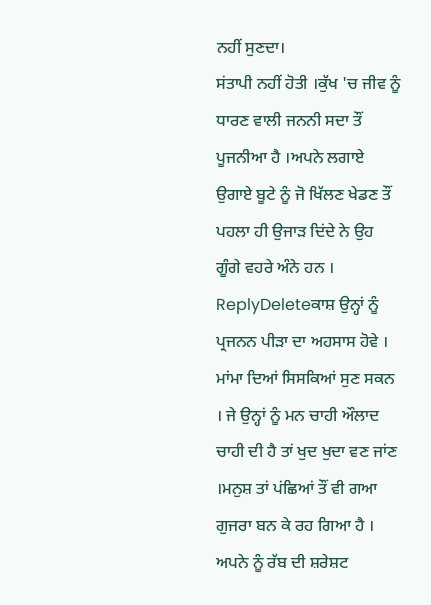ਨਹੀਂ ਸੁਣਦਾ।
ਸਂਤਾਪੀ ਨਹੀਂ ਹੋਤੀ ।ਕੁੱਖ 'ਚ ਜੀਵ ਨੂੰ ਧਾਰਣ ਵਾਲੀ ਜਨਨੀ ਸਦਾ ਤੌਂ ਪੂਜਨੀਆ ਹੈ ।ਅਪਨੇ ਲਗਾਏ ਉਗਾਏ ਬੂਟੇ ਨੂੰ ਜੋ ਖਿੱਲਣ ਖੇਡਣ ਤੌਂ ਪਹਲਾ ਹੀ ਉਜਾੜ ਦਿਂਦੇ ਨੇ ਉਹ ਗੂੰਗੇ ਵਹਰੇ ਅੰਨੇ ਹਨ ।
ReplyDeleteਕਾਸ਼ ਉਨ੍ਹਾਂ ਨੂੰ ਪ੍ਰਜਨਨ ਪੀੜਾ ਦਾ ਅਹਸਾਸ ਹੋਵੇ । ਮਾਂਮਾ ਦਿਆਂ ਸਿਸਕਿਆਂ ਸੁਣ ਸਕਨ । ਜੇ ਉਨ੍ਹਾਂ ਨੂੰ ਮਨ ਚਾਹੀ ਔਲਾਦ ਚਾਹੀ ਦੀ ਹੈ ਤਾਂ ਖੁਦ ਖੁਦਾ ਵਣ ਜਾਂਣ ।ਮਨੁਸ਼ ਤਾਂ ਪਂਛਿਆਂ ਤੌਂ ਵੀ ਗਆ ਗੁਜਰਾ ਬਨ ਕੇ ਰਹ ਗਿਆ ਹੈ । ਅਪਨੇ ਨੂੰ ਰੱਬ ਦੀ ਸ਼ਰੇਸ਼ਟ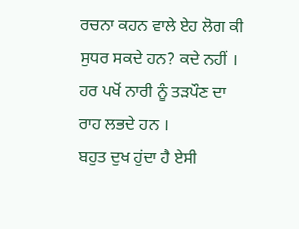ਰਚਨਾ ਕਹਨ ਵਾਲੇ ਏਹ ਲੋਗ ਕੀ ਸੁਧਰ ਸਕਦੇ ਹਨ? ਕਦੇ ਨਹੀਂ । ਹਰ ਪਖੋਂ ਨਾਰੀ ਨੂੰ ਤੜਪੌਣ ਦਾ ਰਾਹ ਲਭਦੇ ਹਨ ।
ਬਹੁਤ ਦੁਖ ਹੁਂਦਾ ਹੈ ਏਸੀ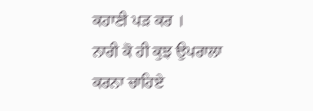ਕਹਾਣੀ ਪੜ ਕਰ ।
ਨਾਰੀ ਕੋ ਹੀ ਕੁਝ ਉਪਰਾਲਾ ਕਰਨਾ ਚਾਹਿਏ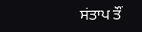ਸਂਤਾਪ ਤੌਂ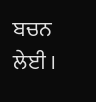ਬਚਨ ਲੇਈ ।